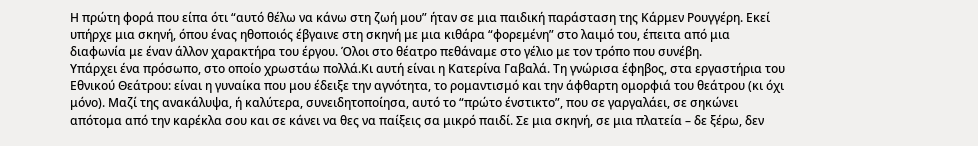Η πρώτη φορά που είπα ότι “αυτό θέλω να κάνω στη ζωή μου” ήταν σε μια παιδική παράσταση της Κάρμεν Ρουγγέρη. Εκεί υπήρχε μια σκηνή, όπου ένας ηθοποιός έβγαινε στη σκηνή με μια κιθάρα “φορεμένη” στο λαιμό του, έπειτα από μια διαφωνία με έναν άλλον χαρακτήρα του έργου. Όλοι στο θέατρο πεθάναμε στο γέλιο με τον τρόπο που συνέβη.
Υπάρχει ένα πρόσωπο, στο οποίο χρωστάω πολλά.Κι αυτή είναι η Κατερίνα Γαβαλά. Τη γνώρισα έφηβος, στα εργαστήρια του Εθνικού Θεάτρου: είναι η γυναίκα που μου έδειξε την αγνότητα, το ρομαντισμό και την άφθαρτη ομορφιά του θεάτρου (κι όχι μόνο). Μαζί της ανακάλυψα, ή καλύτερα, συνειδητοποίησα, αυτό το “πρώτο ένστικτο”, που σε γαργαλάει, σε σηκώνει απότομα από την καρέκλα σου και σε κάνει να θες να παίξεις σα μικρό παιδί. Σε μια σκηνή, σε μια πλατεία – δε ξέρω, δεν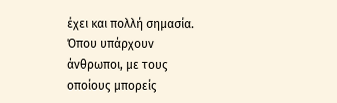έχει και πολλή σημασία. Όπου υπάρχουν άνθρωποι, με τους οποίους μπορείς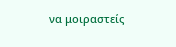να μοιραστείς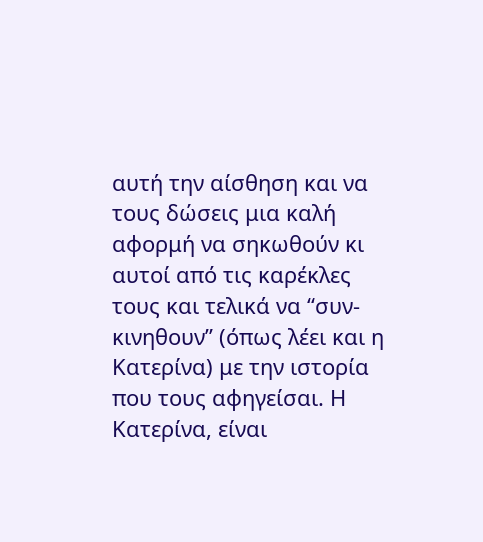αυτή την αίσθηση και να τους δώσεις μια καλή αφορμή να σηκωθούν κι αυτοί από τις καρέκλες τους και τελικά να “συν-κινηθουν” (όπως λέει και η Κατερίνα) με την ιστορία που τους αφηγείσαι. Η Κατερίνα, είναι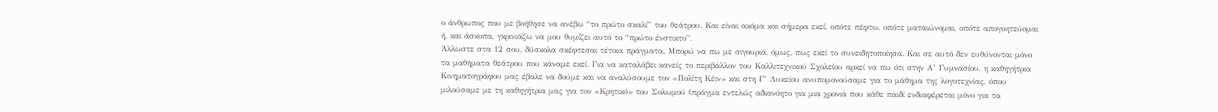ο άνθρωπος που με βοήθησε να ανέβω “το πρώτο σκαλί” του θεάτρου. Και είναι ακόμα και σήμερα εκεί, οπότε πέφτω, οπότε ματαιώνομαι, οπότε απογοητεύομαι ή, και άσκοπα, γκρινιάζω να μου θυμίζει αυτό το “πρώτο ένστικτο”.
Άλλωστε στα 12 σου, δύσκολα σκέφτεσαι τέτοια πράγματα. Μπορώ να πω με σιγουριά, όμως, πως εκεί το συνειδητοποίησα. Και σε αυτό δεν ευθύνονται μόνο τα μαθήματα θεάτρου που κάναμε εκεί. Για να καταλάβει κανείς το περιβάλλον του Καλλιτεχνικού Σχολείου αρκεί να πω ότι στην Α’ Γυμνασίου, η καθηγήτρια Κινηματογράφου μας έβαλε να δούμε και να αναλύσουμε τον «Πολίτη Κέιν» και στη Γ’ Λυκείου ανυπομονούσαμε για το μάθημα της λογοτεχνίας, όπου μιλούσαμε με τη καθηγήτρια μας για τον «Κρητικό» του Σολωμού (πράγμα εντελώς αδιανόητο για μια χρονιά που κάθε παιδί ενδιαφέρεται μόνο για τα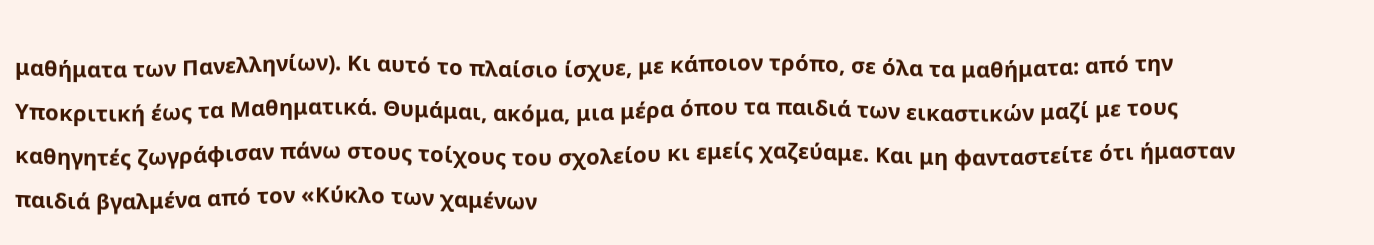μαθήματα των Πανελληνίων). Κι αυτό το πλαίσιο ίσχυε, με κάποιον τρόπο, σε όλα τα μαθήματα: από την Υποκριτική έως τα Μαθηματικά. Θυμάμαι, ακόμα, μια μέρα όπου τα παιδιά των εικαστικών μαζί με τους καθηγητές ζωγράφισαν πάνω στους τοίχους του σχολείου κι εμείς χαζεύαμε. Και μη φανταστείτε ότι ήμασταν παιδιά βγαλμένα από τον «Κύκλο των χαμένων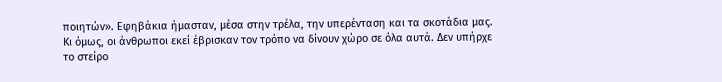ποιητών». Εφηβάκια ήμασταν, μέσα στην τρέλα, την υπερένταση και τα σκοτάδια μας. Κι όμως, οι άνθρωποι εκεί έβρισκαν τον τρόπο να δίνουν χώρο σε όλα αυτά. Δεν υπήρχε το στείρο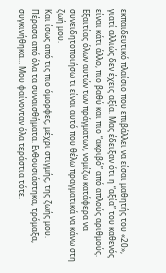εκπαιδευτικό πλαίσιο που επιβάλλει να είσαι μαθητής του «20», γιατί αλλιώς δεν έχεις αξία. Μας έδειξαν ότι η “αξία” του καθενός είναι κάτι άλλο, πιο βαθύ και πιο “ακριβό” από απλούς αριθμούς. Εξαιτίας όλων αυτών των πράγματων, νομίζω κατάφερα να συνειδητοποιήσω τι είναι αυτό που θέλω πραγματικά να κάνω στη ζωή μου.
Και ίσως από τις πιο όμορφες, μέχρι στιγμής, της ζωής μου. Πέρασα από όλα τα συναισθήματα. Ενθουσιάστηκα, τρόμαξα, συγκινήθηκα… Μου φαίνονταν όλα τεράστια τότε.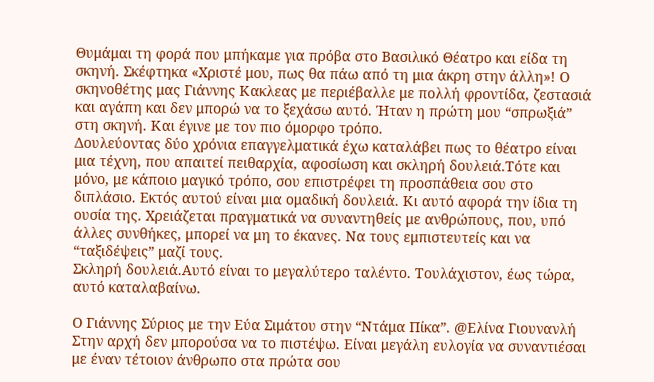Θυμάμαι τη φορά που μπήκαμε για πρόβα στο Βασιλικό Θέατρο και είδα τη σκηνή. Σκέφτηκα «Χριστέ μου, πως θα πάω από τη μια άκρη στην άλλη»! Ο σκηνοθέτης μας Γιάννης Κακλεας με περιέβαλλε με πολλή φροντίδα, ζεστασιά και αγάπη και δεν μπορώ να το ξεχάσω αυτό. Ήταν η πρώτη μου “σπρωξιά” στη σκηνή. Και έγινε με τον πιο όμορφο τρόπο.
Δουλεύοντας δύο χρόνια επαγγελματικά έχω καταλάβει πως το θέατρο είναι μια τέχνη, που απαιτεί πειθαρχία, αφοσίωση και σκληρή δουλειά.Τότε και μόνο, με κάποιο μαγικό τρόπο, σου επιστρέφει τη προσπάθεια σου στο διπλάσιο. Εκτός αυτού είναι μια ομαδική δουλειά. Κι αυτό αφορά την ίδια τη ουσία της. Χρειάζεται πραγματικά να συναντηθείς με ανθρώπους, που, υπό άλλες συνθήκες, μπορεί να μη το έκανες. Να τους εμπιστευτείς και να “ταξιδέψεις” μαζί τους.
Σκληρή δουλειά.Αυτό είναι το μεγαλύτερο ταλέντο. Τουλάχιστον, έως τώρα, αυτό καταλαβαίνω.

Ο Γιάννης Σύριος με την Εύα Σιμάτου στην “Ντάμα Πίκα”. @Ελίνα Γιουνανλή
Στην αρχή δεν μπορούσα να το πιστέψω. Είναι μεγάλη ευλογία να συναντιέσαι με έναν τέτοιον άνθρωπο στα πρώτα σου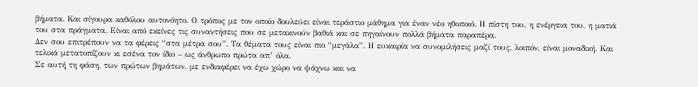βήματα. Και σίγουρα καθόλου αυτονόητο. Ο τρόπος με τον οποίο δουλεύει είναι τεράστιο μάθημα για έναν νέο ηθοποιό. Η πίστη του, η ενέργεια του, η ματιά του στα πράγματα. Είναι από εκείνες τις συναντήσεις που σε μετακινούν βαθιά και σε πηγαίνουν πολλά βήματα παραπέρα.
Δεν σου επιτρέπουν να τα φέρεις “στα μέτρα σου”. Τα θέματα τους είναι πιο “μεγάλα”. Η ευκαιρία να συνομιλήσεις μαζί τους, λοιπόν, είναι μοναδική. Και τελικά μετατοπίζουν κι εσένα τον ίδιο – ως άνθρωπο πρώτα απ’ όλα.
Σε αυτή τη φάση, των πρώτων βημάτων, με ενδιαφέρει να έχω χώρο να ψάχνω και να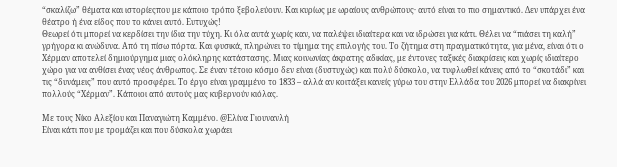“σκαλίζω” θέματα και ιστορίεςπου με κάποιο τρόπο ξεβολεύουν. Και κυρίως με ωραίους ανθρώπους· αυτό είναι το πιο σημαντικό. Δεν υπάρχει ένα θέατρο ή ένα είδος που το κάνει αυτό. Ευτυχώς!
Θεωρεί ότι μπορεί να κερδίσει την ίδια την τύχη. Κι όλα αυτά χωρίς καν, να παλέψει ιδιαίτερα και να ιδρώσει για κάτι. Θέλει να “πιάσει τη καλή” γρήγορα κι ανώδυνα. Από τη πίσω πόρτα. Και φυσικά, πληρώνει το τίμημα της επιλογής του. Το ζήτημα στη πραγματικότητα, για μένα, είναι ότι ο Χέρμαν αποτελεί δημιούργημα μιας ολόκληρης κατάστασης. Μιας κοινωνίας άκρατης αδικίας, με έντονες ταξικές διακρίσεις και χωρίς ιδιαίτερο χώρο για να ανθίσει ένας νέος άνθρωπος. Σε έναν τέτοιο κόσμο δεν είναι (δυστυχώς) και πολύ δύσκολο, να τυφλωθεί κάνεις από το “σκοτάδι” και τις “δυνάμεις” που αυτό προσφέρει. Το έργο είναι γραμμένο το 1833 – αλλά αν κοιτάξει κανείς γύρω του στην Ελλάδα του 2026 μπορεί να διακρίνει πολλούς “Χέρμαν”. Κάποιοι από αυτούς μας κυβερνούν κιόλας.

Με τους Νίκο Αλεξίου και Παναγιώτη Καμμένο. @Ελίνα Γιουνανλή
Είναι κάτι που με τρομάζει και που δύσκολα χωράει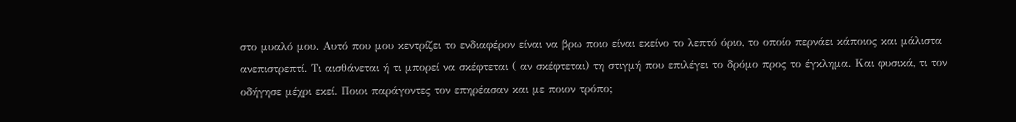στο μυαλό μου. Αυτό που μου κεντρίζει το ενδιαφέρον είναι να βρω ποιο είναι εκείνο το λεπτό όριο, το οποίο περνάει κάποιος και μάλιστα ανεπιστρεπτί. Τι αισθάνεται ή τι μπορεί να σκέφτεται ( αν σκέφτεται) τη στιγμή που επιλέγει το δρόμο προς το έγκλημα. Και φυσικά, τι τον οδήγησε μέχρι εκεί. Ποιοι παράγοντες τον επηρέασαν και με ποιον τρόπο;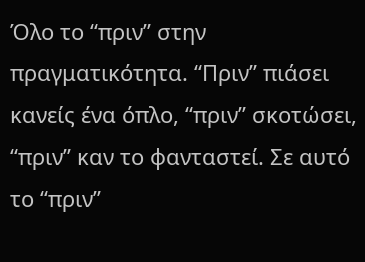Όλο το “πριν” στην πραγματικότητα. “Πριν” πιάσει κανείς ένα όπλο, “πριν” σκοτώσει, “πριν” καν το φανταστεί. Σε αυτό το “πριν”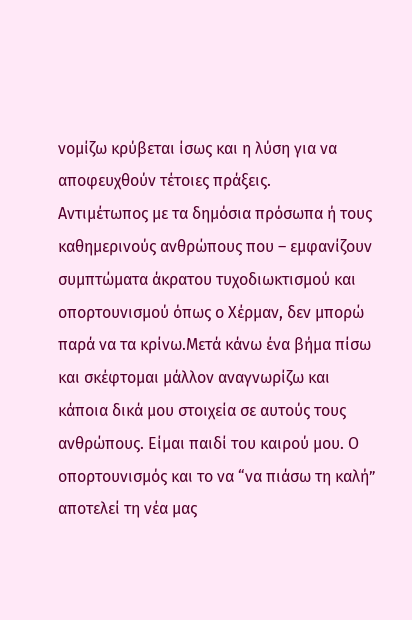νομίζω κρύβεται ίσως και η λύση για να αποφευχθούν τέτοιες πράξεις.
Αντιμέτωπος με τα δημόσια πρόσωπα ή τους καθημερινούς ανθρώπους που – εμφανίζουν συμπτώματα άκρατου τυχοδιωκτισμού και οπορτουνισμού όπως ο Χέρμαν, δεν μπορώ παρά να τα κρίνω.Μετά κάνω ένα βήμα πίσω και σκέφτομαι μάλλον αναγνωρίζω και κάποια δικά μου στοιχεία σε αυτούς τους ανθρώπους. Είμαι παιδί του καιρού μου. Ο οπορτουνισμός και το να “να πιάσω τη καλή” αποτελεί τη νέα μας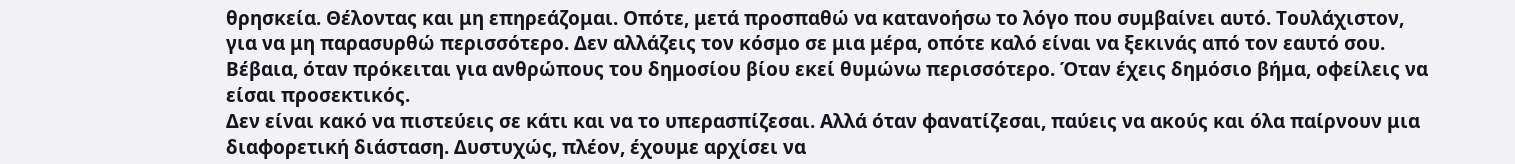θρησκεία. Θέλοντας και μη επηρεάζομαι. Οπότε, μετά προσπαθώ να κατανοήσω το λόγο που συμβαίνει αυτό. Τουλάχιστον, για να μη παρασυρθώ περισσότερο. Δεν αλλάζεις τον κόσμο σε μια μέρα, οπότε καλό είναι να ξεκινάς από τον εαυτό σου. Βέβαια, όταν πρόκειται για ανθρώπους του δημοσίου βίου εκεί θυμώνω περισσότερο. Όταν έχεις δημόσιο βήμα, οφείλεις να είσαι προσεκτικός.
Δεν είναι κακό να πιστεύεις σε κάτι και να το υπερασπίζεσαι. Αλλά όταν φανατίζεσαι, παύεις να ακούς και όλα παίρνουν μια διαφορετική διάσταση. Δυστυχώς, πλέον, έχουμε αρχίσει να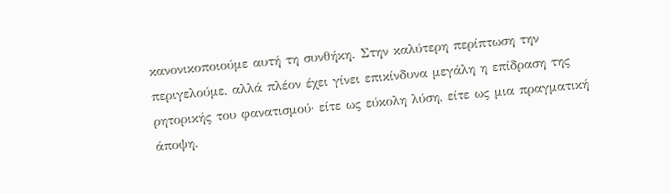κανονικοποιούμε αυτή τη συνθήκη. Στην καλύτερη περίπτωση την περιγελούμε, αλλά πλέον έχει γίνει επικίνδυνα μεγάλη η επίδραση της ρητορικής του φανατισμού· είτε ως εύκολη λύση, είτε ως μια πραγματική άποψη.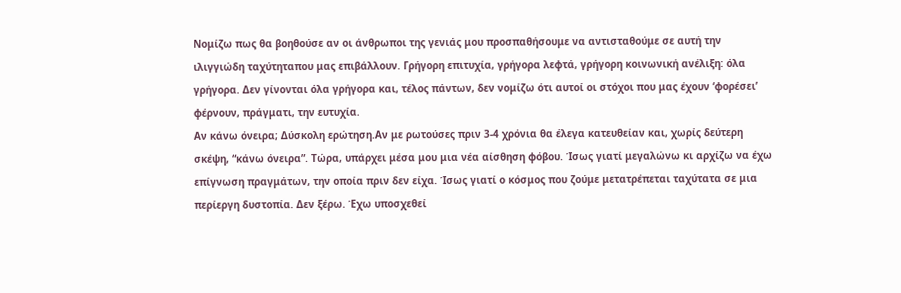Νομίζω πως θα βοηθούσε αν οι άνθρωποι της γενιάς μου προσπαθήσουμε να αντισταθούμε σε αυτή την ιλιγγιώδη ταχύτηταπου μας επιβάλλουν. Γρήγορη επιτυχία, γρήγορα λεφτά, γρήγορη κοινωνική ανέλιξη: όλα γρήγορα. Δεν γίνονται όλα γρήγορα και, τέλος πάντων, δεν νομίζω ότι αυτοί οι στόχοι που μας έχουν ‘φορέσει’ φέρνουν, πράγματι, την ευτυχία.
Αν κάνω όνειρα; Δύσκολη ερώτηση.Αν με ρωτούσες πριν 3-4 χρόνια θα έλεγα κατευθείαν και, χωρίς δεύτερη σκέψη, “κάνω όνειρα”. Τώρα, υπάρχει μέσα μου μια νέα αίσθηση φόβου. Ίσως γιατί μεγαλώνω κι αρχίζω να έχω επίγνωση πραγμάτων, την οποία πριν δεν είχα. Ίσως γιατί ο κόσμος που ζούμε μετατρέπεται ταχύτατα σε μια περίεργη δυστοπία. Δεν ξέρω. Έχω υποσχεθεί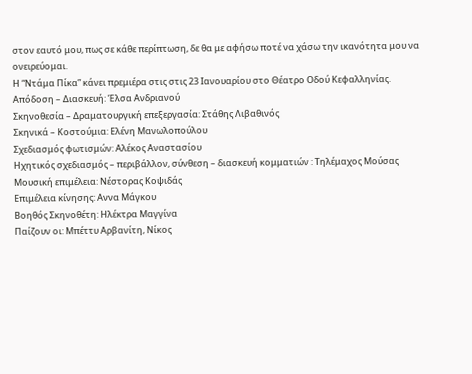στον εαυτό μου, πως σε κάθε περίπτωση, δε θα με αφήσω ποτέ να χάσω την ικανότητα μου να ονειρεύομαι.
Η “Ντάμα Πίκα” κάνει πρεμιέρα στις στις 23 Ιανουαρίου στο Θέατρο Οδού Κεφαλληνίας.
Απόδοση – Διασκευή: Έλσα Ανδριανού
Σκηνοθεσία – Δραματουργική επεξεργασία: Στάθης Λιβαθινός
Σκηνικά – Κοστούμια: Ελένη Μανωλοπούλου
Σχεδιασμός φωτισμών: Αλέκος Αναστασίου
Ηχητικός σχεδιασμός – περιβάλλον, σύνθεση – διασκευή κομματιών : Τηλέμαχος Μούσας
Μουσική επιμέλεια: Νέστορας Κοψιδάς
Επιμέλεια κίνησης: Aννα Μάγκου
Βοηθός Σκηνοθέτη: Ηλέκτρα Μαγγίνα
Παίζουν οι: Μπέττυ Αρβανίτη, Νίκος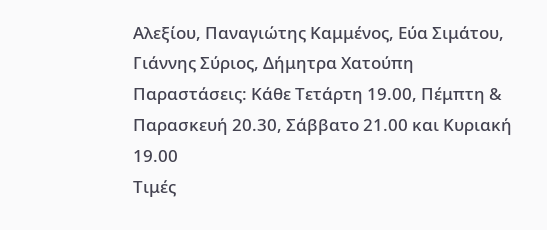Αλεξίου, Παναγιώτης Καμμένος, Εύα Σιμάτου, Γιάννης Σύριος, Δήμητρα Χατούπη
Παραστάσεις: Κάθε Τετάρτη 19.00, Πέμπτη & Παρασκευή 20.30, Σάββατο 21.00 και Κυριακή 19.00
Τιμές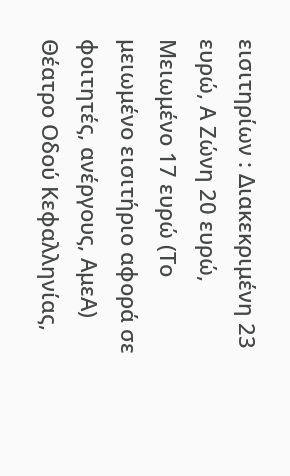εισιτηρίων : Διακεκριμένη 23 ευρώ, Α Ζώνη 20 ευρώ, Μειωμένο 17 ευρώ (Το μειωμένο εισιτήριο αφορά σε φοιτητές, ανέργους, ΑμεΑ)
Θέατρο Οδού Κεφαλληνίας,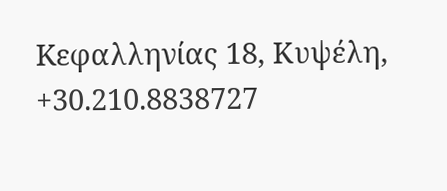Kεφαλληνίας 18, Κυψέλη, +30.210.8838727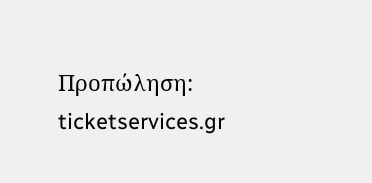Προπώληση: ticketservices.gr